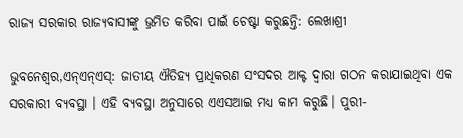ରାଜ୍ୟ ସରକାର ରାଜ୍ୟବାସୀଙ୍କୁ ଭ୍ରମିତ କରିବା ପାଇଁ ଚେଷ୍ଟା କରୁଛନ୍ତି: ଲେଖାଶ୍ରୀ

ଭୁବନେଶ୍ୱର,ଏନ୍ଏନ୍ଏସ୍: ଜାତୀୟ ଐତିହ୍ୟ ପ୍ରାଧିକରଣ ସଂସଦର ଆକ୍ଟ ଦ୍ୱାରା ଗଠନ କରାଯାଇଥିବା ଏକ ସରକାରୀ ବ୍ୟବସ୍ଥା । ଏହି ବ୍ୟବସ୍ଥା ଅନୁସାରେ ଏଏସଆଇ ମଧ୍ୟ କାମ କରୁଛି। ପୁରୀ-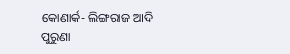କୋଣାର୍କ- ଲିଙ୍ଗରାଜ ଆଦି ପୁରୁଣା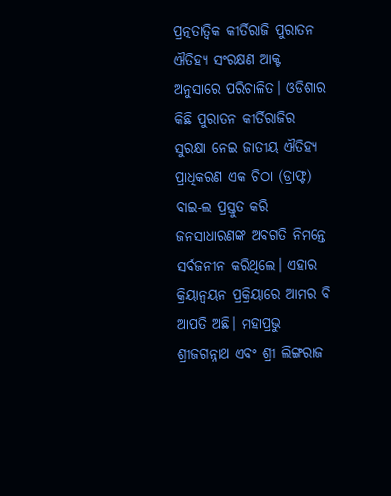ପ୍ରତ୍ନତାତ୍ୱିକ କୀର୍ତିରାଜି ପୁରାତନ ଐତିହ୍ୟ ସଂରକ୍ଷଣ ଆକ୍ଟ ଅନୁସାରେ ପରିଚାଳିତ। ଓଡିଶାର କିଛି ପୁରାତନ କୀର୍ତିରାଜିର ସୁରକ୍ଷା ନେଇ ଜାତୀୟ ଐତିହ୍ୟ ପ୍ରାଧିକରଣ ଏକ ଚିଠା (ଡ୍ରାଫ୍ଟ) ବାଇ-ଲ ପ୍ରସ୍ତୁତ କରି ଜନସାଧାରଣଙ୍କ ଅବଗତି ନିମନ୍ତେ ସର୍ବଜନୀନ କରିଥିଲେ। ଏହାର କ୍ରିୟାନ୍ୱୟନ ପ୍ରକ୍ରିୟାରେ ଆମର ବି ଆପତି ଅଛି। ମହାପ୍ରଭୁ ଶ୍ରୀଜଗନ୍ନାଥ ଏବଂ ଶ୍ରୀ ଲିଙ୍ଗରାଜ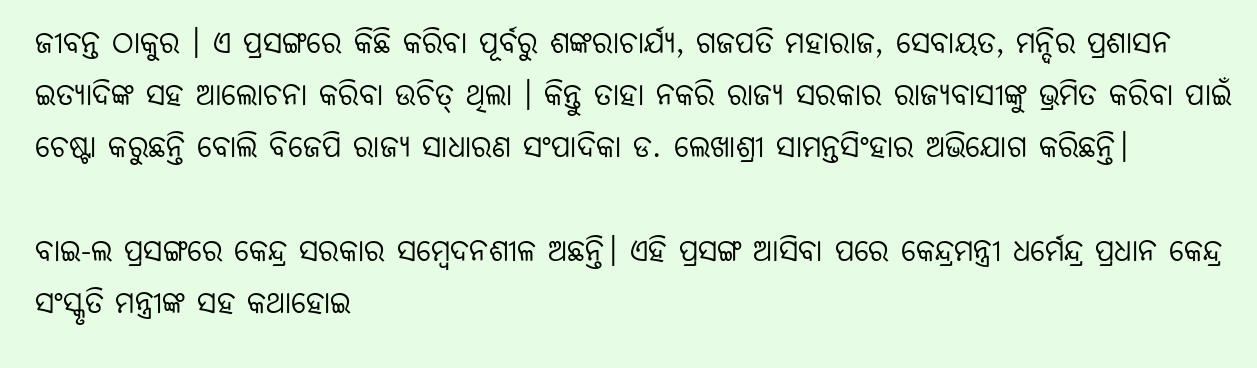ଜୀବନ୍ତ ଠାକୁର । ଏ ପ୍ରସଙ୍ଗରେ କିଛି କରିବା ପୂର୍ବରୁ ଶଙ୍କରାଚାର୍ଯ୍ୟ, ଗଜପତି ମହାରାଜ, ସେବାୟତ, ମନ୍ଦିର ପ୍ରଶାସନ ଇତ୍ୟାଦିଙ୍କ ସହ ଆଲୋଚନା କରିବା ଉଚିତ୍ ଥିଲା । କିନ୍ତୁ ତାହା ନକରି ରାଜ୍ୟ ସରକାର ରାଜ୍ୟବାସୀଙ୍କୁ ଭ୍ରମିତ କରିବା ପାଇଁ ଚେଷ୍ଟା କରୁଛନ୍ତି ବୋଲି ବିଜେପି ରାଜ୍ୟ ସାଧାରଣ ସଂପାଦିକା ଡ. ଲେଖାଶ୍ରୀ ସାମନ୍ତସିଂହାର ଅଭିଯୋଗ କରିଛନ୍ତି।

ବାଇ-ଲ ପ୍ରସଙ୍ଗରେ କେନ୍ଦ୍ର ସରକାର ସମ୍ବେଦନଶୀଳ ଅଛନ୍ତି। ଏହି ପ୍ରସଙ୍ଗ ଆସିବା ପରେ କେନ୍ଦ୍ରମନ୍ତ୍ରୀ ଧର୍ମେନ୍ଦ୍ର ପ୍ରଧାନ କେନ୍ଦ୍ର ସଂସ୍କୃତି ମନ୍ତ୍ରୀଙ୍କ ସହ କଥାହୋଇ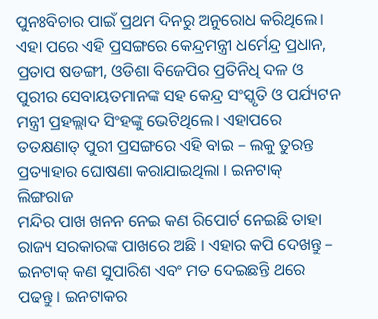ପୁନଃବିଚାର ପାଇଁ ପ୍ରଥମ ଦିନରୁ ଅନୁରୋଧ କରିଥିଲେ। ଏହା ପରେ ଏହି ପ୍ରସଙ୍ଗରେ କେନ୍ଦ୍ରମନ୍ତ୍ରୀ ଧର୍ମେନ୍ଦ୍ର ପ୍ରଧାନ, ପ୍ରତାପ ଷଡଙ୍ଗୀ, ଓଡିଶା ବିଜେପିର ପ୍ରତିନିଧି ଦଳ ଓ ପୁରୀର ସେବାୟତମାନଙ୍କ ସହ କେନ୍ଦ୍ର ସଂସ୍କୃତି ଓ ପର୍ଯ୍ୟଟନ ମନ୍ତ୍ରୀ ପ୍ରହଲ୍ଲାଦ ସିଂହଙ୍କୁ ଭେଟିଥିଲେ। ଏହାପରେ ତତକ୍ଷଣାତ୍ ପୁରୀ ପ୍ରସଙ୍ଗରେ ଏହି ବାଇ – ଲକୁ ତୁରନ୍ତ ପ୍ରତ୍ୟାହାର ଘୋଷଣା କରାଯାଇଥିଲା । ଇନଟାକ୍ ଲିଙ୍ଗରାଜ
ମନ୍ଦିର ପାଖ ଖନନ ନେଇ କଣ ରିପୋର୍ଟ ନେଇଛି ତାହା ରାଜ୍ୟ ସରକାରଙ୍କ ପାଖରେ ଅଛି । ଏହାର କପି ଦେଖନ୍ତୁ – ଇନଟାକ୍ କଣ ସୁପାରିଶ ଏବଂ ମତ ଦେଇଛନ୍ତି ଥରେ ପଢନ୍ତୁ । ଇନଟାକର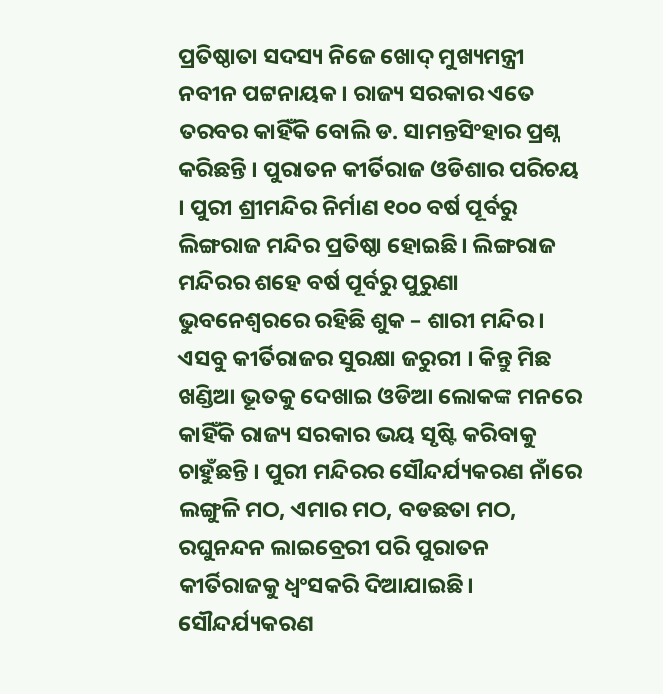ପ୍ରତିଷ୍ଠାତା ସଦସ୍ୟ ନିଜେ ଖୋଦ୍ ମୁଖ୍ୟମନ୍ତ୍ରୀ ନବୀନ ପଟ୍ଟନାୟକ। ରାଜ୍ୟ ସରକାର ଏତେ ତରବର କାହିଁକି ବୋଲି ଡ. ସାମନ୍ତସିଂହାର ପ୍ରଶ୍ନ କରିଛନ୍ତି । ପୁରାତନ କୀର୍ତିରାଜ ଓଡିଶାର ପରିଚୟ । ପୁରୀ ଶ୍ରୀମନ୍ଦିର ନିର୍ମାଣ ୧୦୦ ବର୍ଷ ପୂର୍ବରୁ ଲିଙ୍ଗରାଜ ମନ୍ଦିର ପ୍ରତିଷ୍ଠା ହୋଇଛି। ଲିଙ୍ଗରାଜ ମନ୍ଦିରର ଶହେ ବର୍ଷ ପୂର୍ବରୁ ପୁରୁଣା ଭୁବନେଶ୍ୱରରେ ରହିଛି ଶୁକ – ଶାରୀ ମନ୍ଦିର। ଏସବୁ କୀର୍ତିରାଜର ସୁରକ୍ଷା ଜରୁରୀ । କିନ୍ତୁ ମିଛ ଖଣ୍ଡିଆ ଭୂତକୁ ଦେଖାଇ ଓଡିଆ ଲୋକଙ୍କ ମନରେ କାହିଁକି ରାଜ୍ୟ ସରକାର ଭୟ ସୃଷ୍ଟି କରିବାକୁ ଚାହୁଁଛନ୍ତି । ପୁରୀ ମନ୍ଦିରର ସୌନ୍ଦର୍ଯ୍ୟକରଣ ନାଁରେ ଲଙ୍ଗୁଳି ମଠ, ଏମାର ମଠ, ବଡଛତା ମଠ, ରଘୁନନ୍ଦନ ଲାଇବ୍ରେରୀ ପରି ପୁରାତନ କୀର୍ତିରାଜକୁ ଧ୍ୱଂସକରି ଦିଆଯାଇଛି। ସୌନ୍ଦର୍ଯ୍ୟକରଣ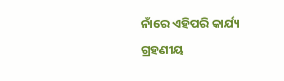ନାଁରେ ଏହିପରି କାର୍ଯ୍ୟ ଗ୍ରହଣୀୟ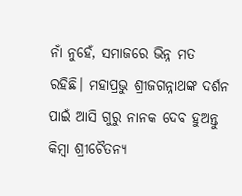ନାଁ ନୁହେଁ, ସମାଜରେ ଭିନ୍ନ ମତ ରହିଛି। ମହାପ୍ରଭୁ ଶ୍ରୀଜଗନ୍ନାଥଙ୍କ ଦର୍ଶନ ପାଇଁ ଆସି ଗୁରୁ ନାନକ ଦେବ ହୁଅନ୍ତୁ କିମ୍ବା ଶ୍ରୀଚୈତନ୍ୟ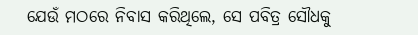ଯେଉଁ ମଠରେ ନିବାସ କରିଥିଲେ, ସେ ପବିତ୍ର ସୌଧକୁ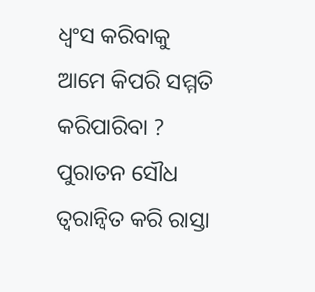ଧ୍ୱଂସ କରିବାକୁ ଆମେ କିପରି ସମ୍ମତି କରିପାରିବା ? ପୁରାତନ ସୌଧ ତ୍ୱରାନ୍ୱିତ କରି ରାସ୍ତା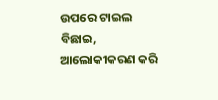ଉପରେ ଟାଇଲ ବିଛାଇ, ଆଲୋକୀକରଣ କରି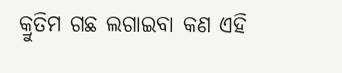କ୍ରୁତିମ ଗଛ ଲଗାଇବା କଣ ଏହି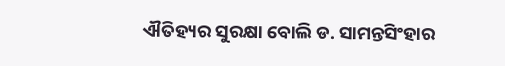ଐତିହ୍ୟର ସୁରକ୍ଷା ବୋଲି ଡ. ସାମନ୍ତସିଂହାର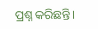ପ୍ରଶ୍ନ କରିଛନ୍ତି।